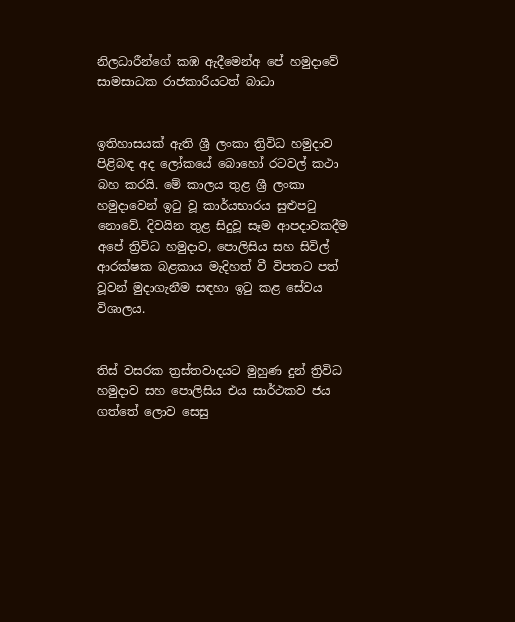නිලධාරීන්ගේ කඹ ඇදීමෙන්අ පේ හමුදාවේ සාමසාධක රාජකාරියටත් බාධා


ඉතිහාසයක් ඇති ශ්‍රී ලංකා ත්‍රිවිධ හමුදාව පිළිබඳ අද ලෝකයේ බොහෝ රටවල් කථා බහ කරයි. මේ කාලය තුළ ශ්‍රී ලංකා හමුදාවෙන් ඉටු වූ කාර්යභාරය සුළුපටු නොවේ. දිවයින තුළ සිදුවූ සෑම ආපදාවකදීම අපේ ත්‍රිවිධ හමුදාව, පොලිසිය සහ සිවිල් ආරක්ෂක බළකාය මැදිහත් වී විපතට පත් වූවන් මුදාගැනීම සඳහා ඉටු කළ සේවය විශාලය.


තිස් වසරක ත්‍රස්තවාදයට මුහුණ දුන් ත්‍රිවිධ හමුදාව සහ පොලිසිය එය සාර්ථකව ජය ගත්තේ ලොව සෙසු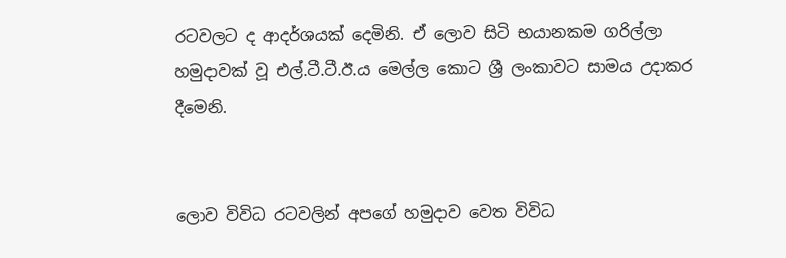රටවලට ද ආදර්ශයක් දෙමිනි. ඒ ලොව සිටි භයානකම ගරිල්ලා හමුදාවක් වූ එල්.ටී.ටී.ඊ.ය මෙල්ල කොට ශ්‍රී ලංකාවට සාමය උදාකර දීමෙනි.


ලොව විවිධ රටවලින් අපගේ හමුදාව වෙත විවිධ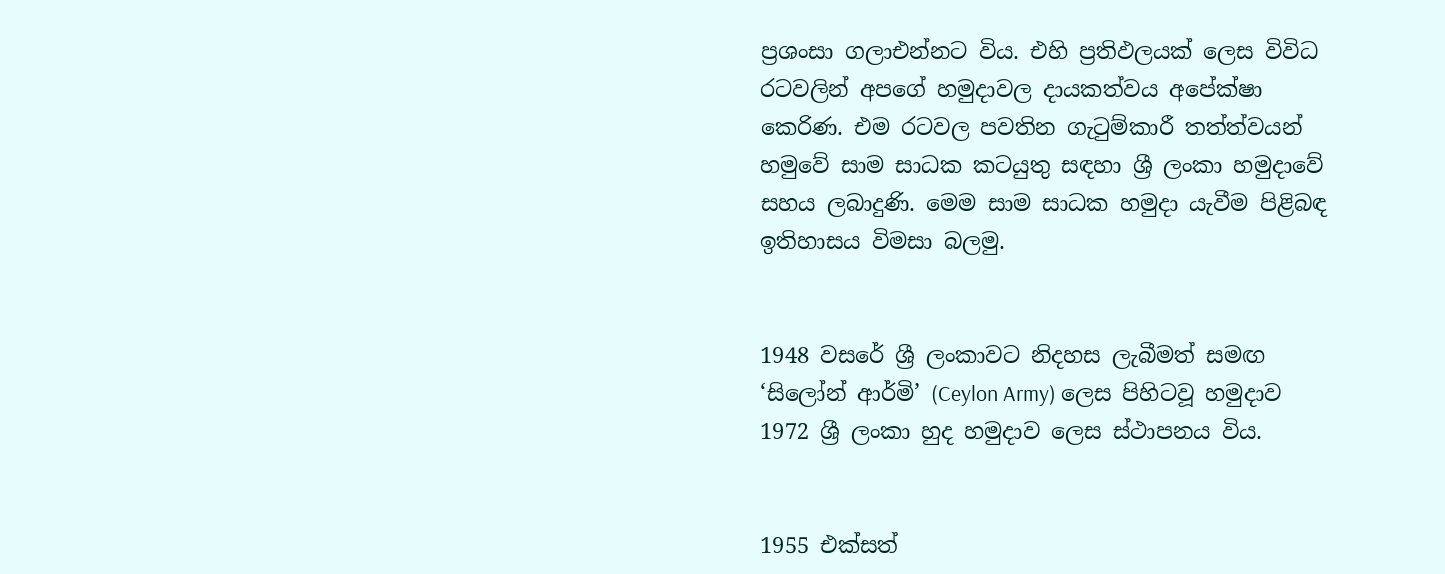ප්‍රශංසා ගලාඑන්නට විය. එහි ප්‍රතිඵලයක් ලෙස විවිධ රටවලින් අපගේ හමුදාවල දායකත්වය අපේක්ෂා කෙරිණ. එම රටවල පවතින ගැටුම්කාරී තත්ත්වයන් හමුවේ සාම සාධක කටයුතු සඳහා ශ්‍රී ලංකා හමුදාවේ සහය ලබාදුණි. මෙම සාම සාධක හමුදා යැවීම පිළිබඳ ඉතිහාසය විමසා බලමු.


1948 වසරේ ශ්‍රී ලංකාවට නිදහස ලැබීමත් සමඟ ‘සිලෝන් ආර්මි’ (Ceylon Army) ලෙස පිහිටවූ හමුදාව 1972 ශ්‍රී ලංකා හුද හමුදාව ලෙස ස්ථාපනය විය.


1955 එක්සත්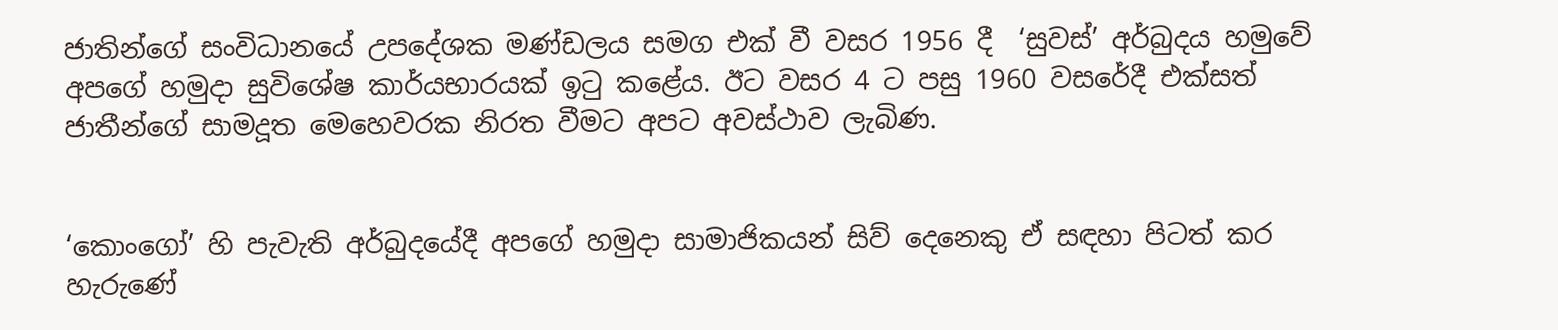ජාතින්ගේ සංවිධානයේ උපදේශක මණ්ඩලය සමග එක් වී වසර 1956 දී  ‘සුවස්’ අර්බුදය හමුවේ අපගේ හමුදා සුවිශේෂ කාර්යභාරයක් ඉටු කළේය. ඊට වසර 4 ට පසු 1960 වසරේදී එක්සත් ජාතීන්ගේ සාමදූත මෙහෙවරක නිරත වීමට අපට අවස්ථාව ලැබිණ.


‘කොංගෝ’ හි පැවැති අර්බුදයේදී අපගේ හමුදා සාමාජිකයන් සිව් දෙනෙකු ඒ සඳහා පිටත් කර හැරුණේ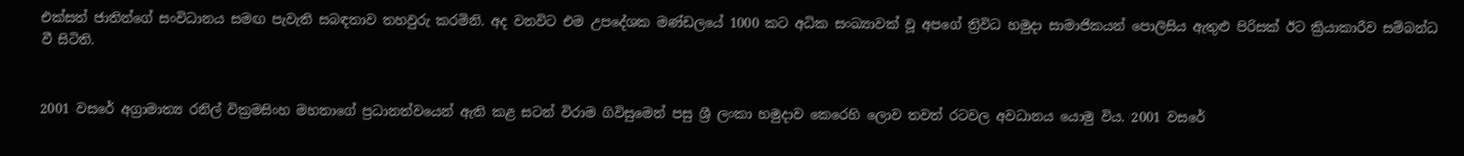එක්සත් ජාතින්ගේ සංවිධානය සමඟ පැවැති සබඳතාව තහවුරු කරමිනි. අද වනවිට එම උපදේශක මණ්‍ඩලයේ 1000 කට අධික සංඛ්‍යාවක් වූ අපගේ ත්‍රිවිධ හමුදා සාමාජිකයන් පොලිසිය ඇතුළු පිරිසක් ඊට ක්‍රියාකාරීව සම්බන්ධ වී සිටිති.


2001 වසරේ අග්‍රාමාත්‍ය රනිල් වික්‍රමසිංහ මහතාගේ ප්‍රධානත්වයෙන් ඇති කළ සටන් විරාම ගිවිසුමෙන් පසු ශ්‍රී ලංකා හමුදාව කෙරෙහි ලොව තවත් රටවල අවධානය යොමු විය. 2001 වසරේ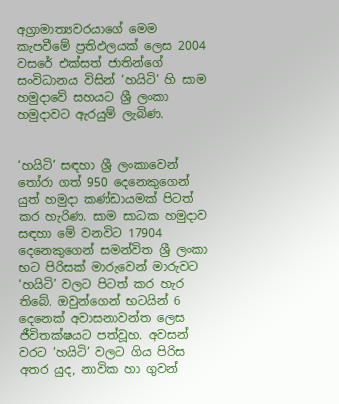අග්‍රාමාත්‍යවරයාගේ මෙම කැපවීමේ ප්‍රතිඵලයක් ලෙස 2004 වසරේ එක්සත් ජාතින්ගේ සංවිධානය විසින් ‘හයිටි’ හි සාම හමුදාවේ සහයට ශ්‍රී ලංකා හමුදාවට ඇරයුම් ලැබිණ.


‘හයිටි’ සඳහා ශ්‍රී ලංකාවෙන් තෝරා ගත් 950 දෙනෙකුගෙන් යුත් හමුදා කණ්ඩායමක් පිටත් කර හැරිණ. සාම සාධක හමුදාව සඳහා මේ වනවිට 17904 දෙනෙකුගෙන් සමන්විත ශ්‍රී ලංකා භට පිරිසක් මාරුවෙන් මාරුවට ‘හයිටි’ වලට පිටත් කර හැර තිබේ. ඔවුන්ගෙන් භටයින් 6 දෙනෙක් අවාසනාවන්ත ලෙස ජීවිතක්ෂයට පත්වූහ. අවසන් වරට ‘හයිටි’ වලට ගිය පිරිස අතර යුද, නාවික හා ගුවන්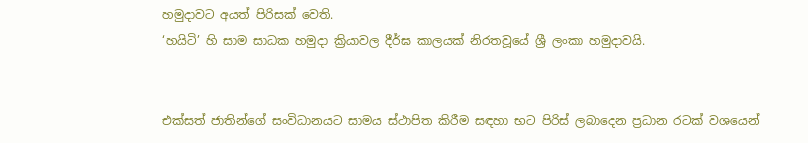හමුදාවට අයත් පිරිසක් වෙති.
‘හයිටි’ හි සාම සාධක හමුදා ක්‍රියාවල දීර්ඝ කාලයක් නිරතවූයේ ශ්‍රී ලංකා හමුදාවයි.


එක්සත් ජාතින්ගේ සංවිධානයට සාමය ස්ථාපිත කිරීම සඳහා භට පිරිස් ලබාදෙන ප්‍රධාන රටක් වශයෙන්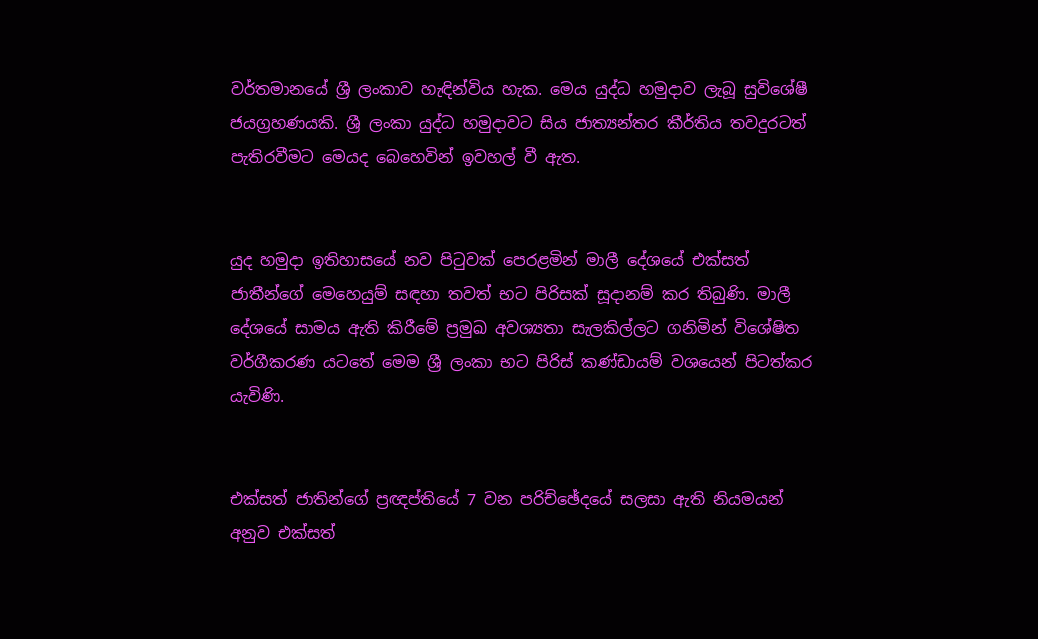වර්තමානයේ ශ්‍රී ලංකාව හැඳින්විය හැක. මෙය යුද්ධ හමුදාව ලැබූ සුවිශේෂී ජයග්‍රහණයකි. ශ්‍රී ලංකා යුද්ධ හමුදාවට සිය ජාත්‍යන්තර කීර්තිය තවදුරටත් පැතිරවීමට මෙයද බෙහෙවින් ඉවහල් වී ඇත.


යුද හමුදා ඉතිහාසයේ නව පිටුවක් පෙරළමින් මාලී දේශයේ එක්සත් ජාතීන්ගේ මෙහෙයුම් සඳහා තවත් භට පිරිසක් සූදානම් කර තිබුණි. මාලී දේශයේ සාමය ඇති කිරීමේ ප්‍රමුඛ අවශ්‍යතා සැලකිල්ලට ගනිමින් විශේෂිත වර්ගීකරණ යටතේ මෙම ශ්‍රී ලංකා භට පිරිස් කණ්ඩායම් වශයෙන් පිටත්කර යැවිණි.


එක්සත් ජාතින්ගේ ප්‍රඥප්තියේ 7 වන පරිච්ඡේදයේ සලසා ඇති නියමයන් අනුව එක්සත්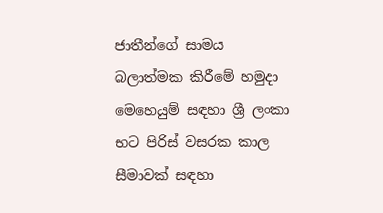ජාතීන්ගේ සාමය බලාත්මක කිරීමේ හමුදා මෙහෙයුම් සඳහා ශ්‍රී ලංකා භට පිරිස් වසරක කාල සීමාවක් සඳහා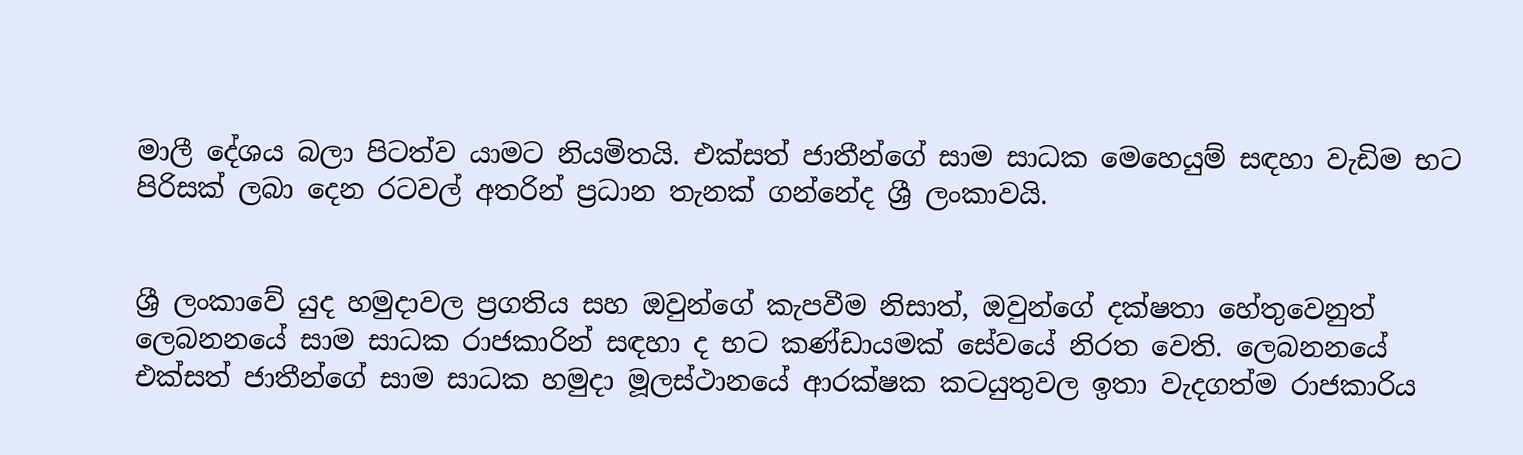මාලී දේශය බලා පිටත්ව යාමට නියමිතයි. එක්සත් ජාතීන්ගේ සාම සාධක මෙහෙයුම් සඳහා වැඩිම භට පිරිසක් ලබා දෙන රටවල් අතරින් ප්‍රධාන තැනක් ගන්නේද ශ්‍රී ලංකාවයි.


ශ්‍රී ලංකාවේ යුද හමුදාවල ප්‍රගතිය සහ ඔවුන්ගේ කැපවීම නිසාත්, ඔවුන්ගේ දක්ෂතා හේතුවෙනුත් ලෙබනනයේ සාම සාධක රාජකාරින් සඳහා ද භට කණ්ඩායමක් සේවයේ නිරත වෙති. ලෙබනනයේ එක්සත් ජාතීන්ගේ සාම සාධක හමුදා මූලස්ථානයේ ආරක්ෂක කටයුතුවල ඉතා වැදගත්ම රාජකාරිය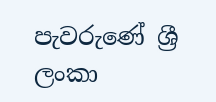පැවරුණේ ශ්‍රී ලංකා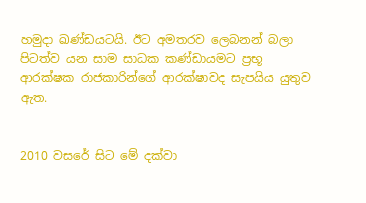හමුදා ඛණ්‍ඩයටයි. ඊට අමතරව ලෙබනන් බලා පිටත්ව යන සාම සාධක කණ්ඩායමට ප්‍රභූ ආරක්ෂක රාජකාරින්ගේ ආරක්ෂාවද සැපයිය යුතුව ඇත.


2010 වසරේ සිට මේ දක්වා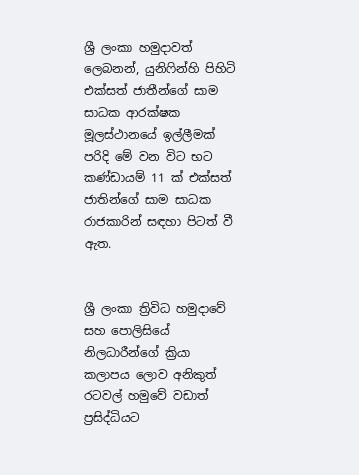ශ්‍රී ලංකා හමුදාවත් ලෙබනන්, යුනිෆින්හි පිහිටි එක්සත් ජාතීන්ගේ සාම සාධක ආරක්ෂක මූලස්ථානයේ ඉල්ලීමක් පරිදි මේ වන විට භට කණ්ඩායම් 11 ක් එක්සත් ජාතින්ගේ සාම සාධක රාජකාරින් සඳහා පිටත් වී ඇත.


ශ්‍රී ලංකා ත්‍රිවිධ හමුදාවේ සහ පොලිසියේ නිලධාරීන්ගේ ක්‍රියා කලාපය ලොව අනිකුත් රටවල් හමුවේ වඩාත් ප්‍රසිද්ධියට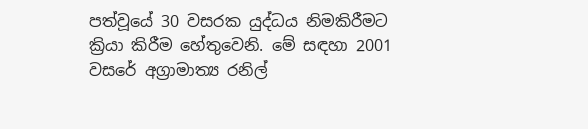පත්වූයේ 30 වසරක යුද්ධය නිමකිරීමට ක්‍රියා කිරීම හේතුවෙනි. මේ සඳහා 2001 වසරේ අග්‍රාමාත්‍ය රනිල්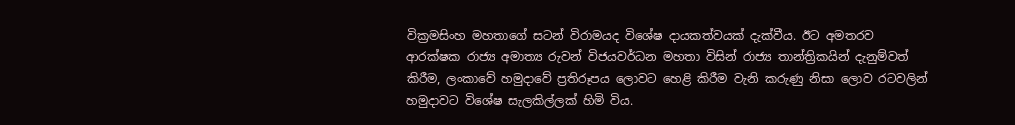වික්‍රමසිංහ මහතාගේ සටන් විරාමයද විශේෂ දායකත්වයක් දැක්වීය. ඊට අමතරව ආරක්ෂක රාජ්‍ය අමාත්‍ය රුවන් විජයවර්ධන මහතා විසින් රාජ්‍ය තාන්ත්‍රිකයින් දැනුම්වත් කිරීම, ලංකාවේ හමුදාවේ ප්‍රතිරූපය ලොවට හෙළි කිරීම වැනි කරුණු නිසා ලොව රටවලින් හමුදාවට විශේෂ සැලකිල්ලක් හිමි විය.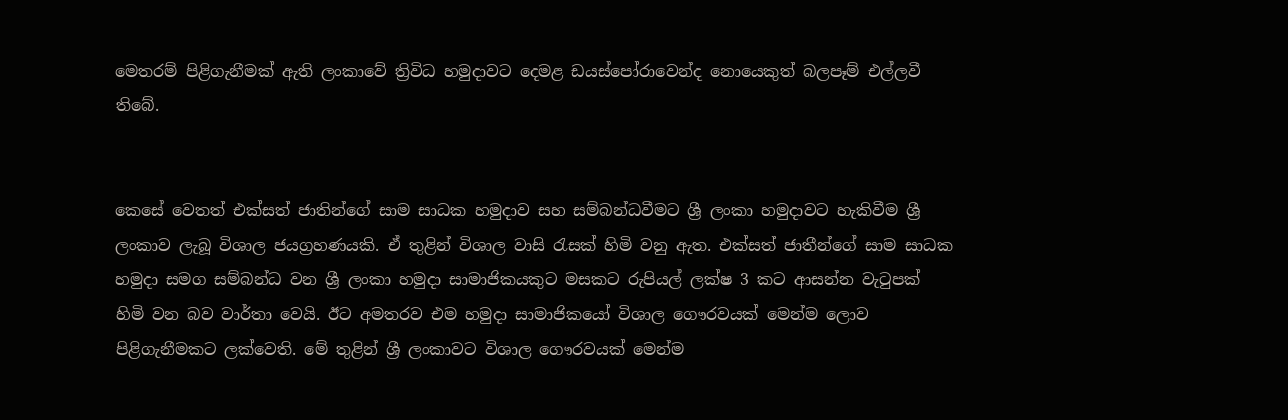මෙතරම් පිළිගැනීමක් ඇති ලංකාවේ ත්‍රිවිධ හමුදාවට දෙමළ ඩයස්පෝරාවෙන්ද නොයෙකුත් බලපෑම් එල්ලවී තිබේ.


කෙසේ වෙතත් එක්සත් ජාතින්ගේ සාම සාධක හමුදාව සහ සම්බන්ධවීමට ශ්‍රී ලංකා හමුදාවට හැකිවීම ශ්‍රී ලංකාව ලැබූ විශාල ජයග්‍රහණයකි. ඒ තුළින් විශාල වාසි රැසක් හිමි වනු ඇත. එක්සත් ජාතීන්ගේ සාම සාධක හමුදා සමග සම්බන්ධ වන ශ්‍රී ලංකා හමුදා සාමාජිකයකුට මසකට රුපියල් ලක්ෂ 3 කට ආසන්න වැටුපක් හිමි වන බව වාර්තා වෙයි. ඊට අමතරව එම හමුදා සාමාජිකයෝ විශාල ගෞරවයක් මෙන්ම ලොව පිළිගැනීමකට ලක්වෙති. මේ තුළින් ශ්‍රී ලංකාවට විශාල ගෞරවයක් මෙන්ම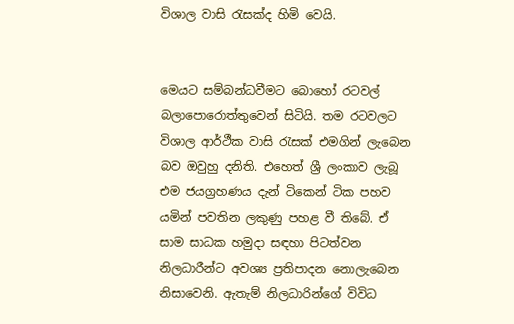විශාල වාසි රැසක්ද හිමි වෙයි.


මෙයට සම්බන්ධවීමට බොහෝ රටවල් බලාපොරොත්තුවෙන් සිටියි. තම රටවලට විශාල ආර්ථීක වාසි රැසක් එමගින් ලැබෙන බව ඔවුහු දනිති. එහෙත් ශ්‍රී ලංකාව ලැබූ එම ජයග්‍රහණය දැන් ටිකෙන් ටික පහව යමින් පවතින ලකුණු පහළ වී තිබේ. ඒ සාම සාධක හමුදා සඳහා පිටත්වන නිලධාරීන්ට අවශ්‍ය ප්‍රතිපාදන නොලැබෙන නිසාවෙනි. ඇතැම් නිලධාරින්ගේ විවිධ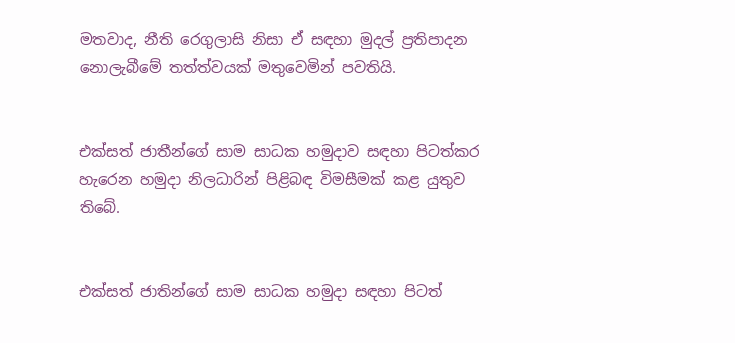මතවාද, නීති රෙගුලාසි නිසා ඒ සඳහා මුදල් ප්‍රතිපාදන නොලැබීමේ තත්ත්වයක් මතුවෙමින් පවතියි.


එක්සත් ජාතීන්ගේ සාම සාධක හමුදාව සඳහා පිටත්කර හැරෙන හමුදා නිලධාරින් පිළිබඳ විමසීමක් කළ යුතුව තිබේ.


එක්සත් ජාතින්ගේ සාම සාධක හමුදා සඳහා පිටත්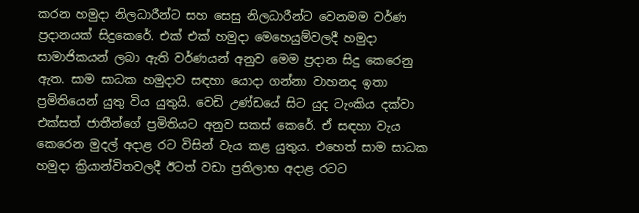කරන හමුදා නිලධාරීන්ට සහ සෙසු නිලධාරීන්ට වෙනමම වර්ණ ප්‍රදානයක් සිදුකෙරේ. එක් එක් හමුදා මෙහෙයුම්වලදී හමුදා සාමාජිකයන් ලබා ඇති වර්ණයන් අනුව මෙම ප්‍රදාන සිදු කෙරෙනු ඇත. සාම සාධක හමුදාව සඳහා යොදා ගන්නා වාහනද ඉතා ප්‍රමිතියෙන් යුතු විය යුතුයි. වෙඩි උණ්‍ඩයේ සිට යුද ටැංකිය දක්වා එක්සත් ජාතීන්ගේ ප්‍රමිතියට අනුව සකස් කෙරේ. ඒ සඳහා වැය කෙරෙන මුදල් අදාළ රට විසින් වැය කළ යුතුය. එහෙත් සාම සාධක හමුදා ක්‍රියාන්විතවලදී ඊටත් වඩා ප්‍රතිලාභ අදාළ රටට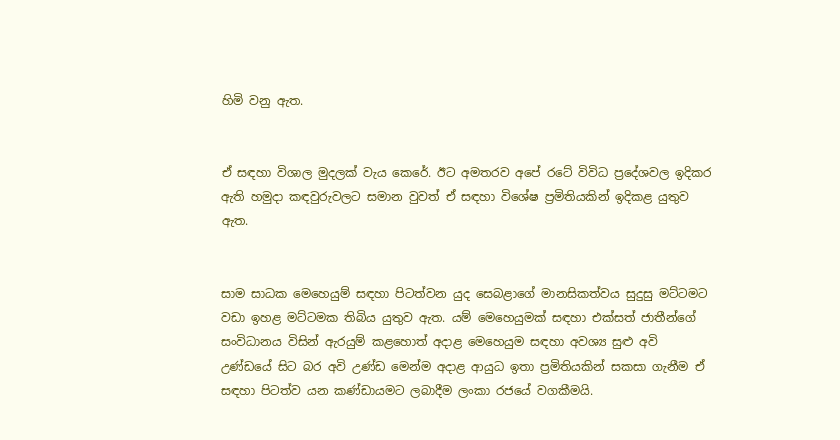හිමි වනු ඇත.


ඒ සඳහා විශාල මුදලක් වැය කෙරේ. ඊට අමතරව අපේ රටේ විවිධ ප්‍රදේශවල ඉදිකර ඇති හමුදා කඳවුරුවලට සමාන වුවත් ඒ සඳහා විශේෂ ප්‍රමිතියකින් ඉදිකළ යුතුව ඇත.


සාම සාධක මෙහෙයුම් සඳහා පිටත්වන යුද සෙබළාගේ මානසිකත්වය සුදුසු මට්ටමට වඩා ඉහළ මට්ටමක තිබිය යුතුව ඇත. යම් මෙහෙයුමක් සඳහා එක්සත් ජාතීන්ගේ සංවිධානය විසින් ඇරයුම් කළහොත් අදාළ මෙහෙයුම සඳහා අවශ්‍ය සුළු අවි උණ්‍ඩයේ සිට බර අවි උණ්‍ඩ මෙන්ම අදාළ ආයුධ ඉතා ප්‍රමිතියකින් සකසා ගැනීම ඒ සඳහා පිටත්ව යන කණ්ඩායමට ලබාදීම ලංකා රජයේ වගකීමයි.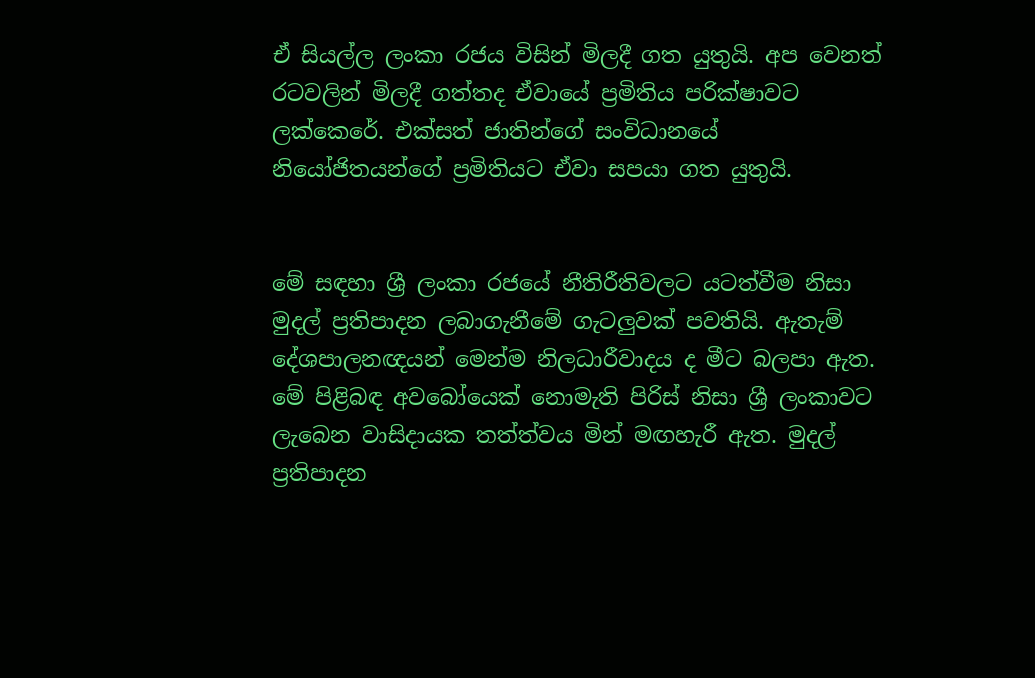ඒ සියල්ල ලංකා රජය විසින් මිලදී ගත යුතුයි. අප වෙනත් රටවලින් මිලදී ගත්තද ඒවායේ ප්‍රමිතිය පරික්ෂාවට ලක්කෙරේ. එක්සත් ජාතින්ගේ සංවිධානයේ නියෝජිතයන්ගේ ප්‍රමිතියට ඒවා සපයා ගත යුතුයි.


මේ සඳහා ශ්‍රී ලංකා රජයේ නීතිරීතිවලට යටත්වීම නිසා මුදල් ප්‍රතිපාදන ලබාගැනීමේ ගැටලුවක් පවතියි. ඇතැම් දේශපාලනඥයන් මෙන්ම නිලධාරීවාදය ද මීට බලපා ඇත. මේ පිළිබඳ අවබෝයෙක් නොමැති පිරිස් නිසා ශ්‍රී ලංකාවට ලැබෙන වාසිදායක තත්ත්වය මින් මඟහැරී ඇත. මුදල් ප්‍රතිපාදන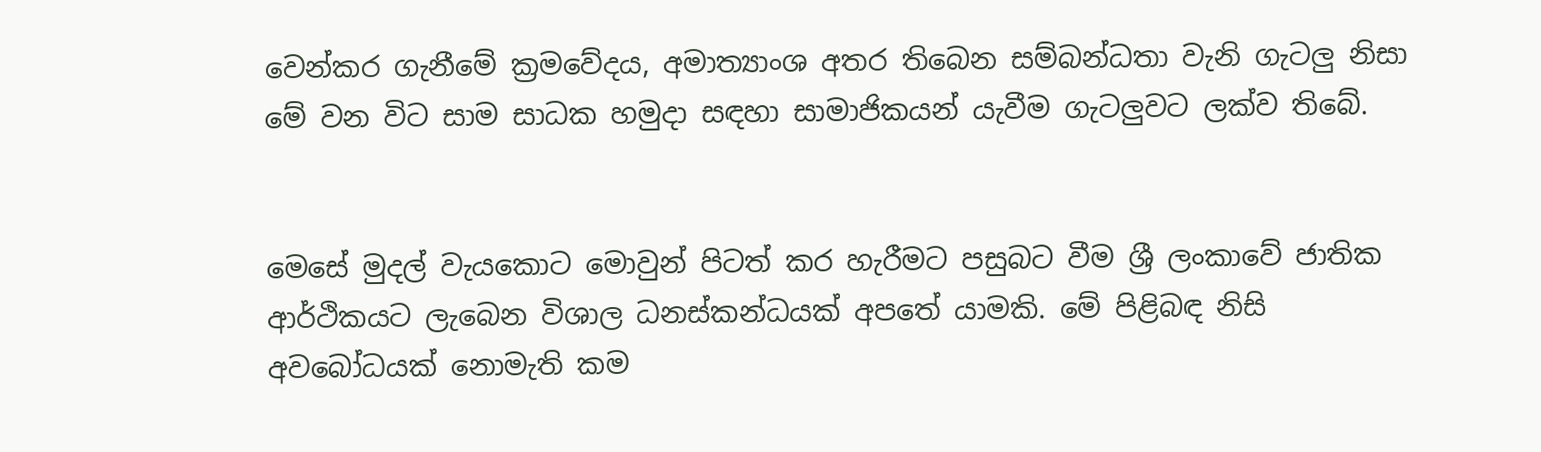වෙන්කර ගැනීමේ ක්‍රමවේදය, අමාත්‍යාංශ අතර තිබෙන සම්බන්ධතා වැනි ගැටලු නිසා මේ වන විට සාම සාධක හමුදා සඳහා සාමාජිකයන් යැවීම ගැටලුවට ලක්ව තිබේ.


මෙසේ මුදල් වැයකොට මොවුන් පිටත් කර හැරීමට පසුබට වීම ශ්‍රී ලංකාවේ ජාතික ආර්ථිකයට ලැබෙන විශාල ධනස්කන්ධයක් අපතේ යාමකි. මේ පිළිබඳ නිසි අවබෝධයක් නොමැති කම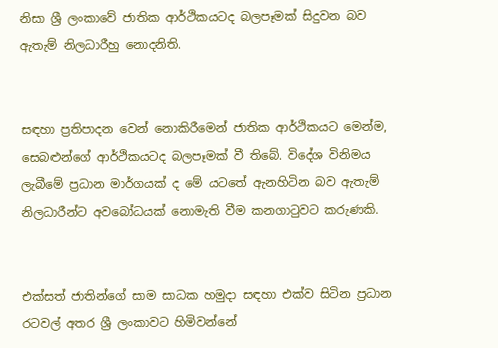නිසා ශ්‍රී ලංකාවේ ජාතික ආර්ථිකයටද බලපෑමක් සිදුවන බව ඇතැම් නිලධාරීහු නොදනිති.


සඳහා ප්‍රතිපාදන වෙන් නොකිරීමෙන් ජාතික ආර්ථිකයට මෙන්ම, සෙබළුන්ගේ ආර්ථිකයටද බලපෑමක් වී තිබේ. විදේශ විනිමය ලැබීමේ ප්‍රධාන මාර්ගයක් ද මේ යටතේ ඇනහිටින බව ඇතැම් නිලධාරීන්ට අවබෝධයක් නොමැති වීම කනගාටුවට කරුණකි.


එක්සත් ජාතින්ගේ සාම සාධක හමුදා සඳහා එක්ව සිටින ප්‍රධාන රටවල් අතර ශ්‍රී ලංකාවට හිමිවන්නේ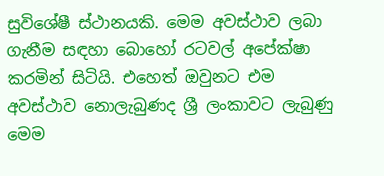සුවිශේෂී ස්ථානයකි. මෙම අවස්ථාව ලබා ගැනීම සඳහා බොහෝ රටවල් අපේක්ෂා කරමින් සිටියි. එහෙත් ඔවුනට එම අවස්ථාව නොලැබුණද ශ්‍රී ලංකාවට ලැබුණු මෙම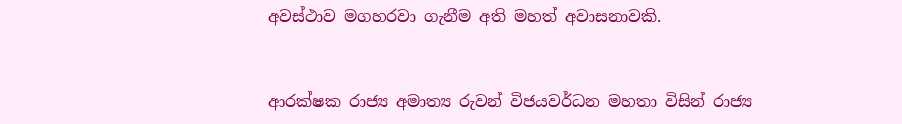අවස්ථාව මගහරවා ගැනීම අති මහත් අවාසනාවකි.


ආරක්ෂක රාජ්‍ය අමාත්‍ය රුවන් විජයවර්ධන මහතා විසින් රාජ්‍ය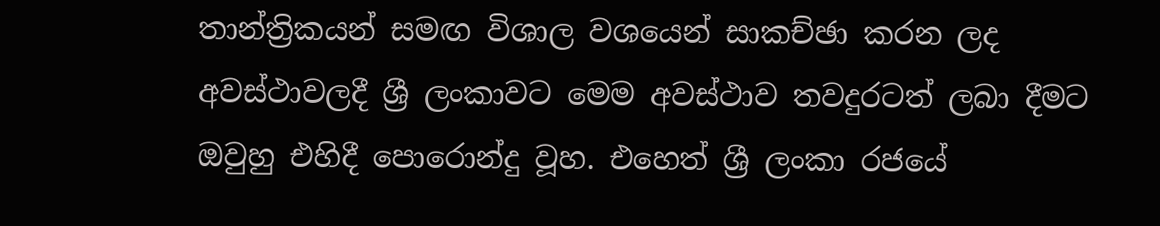තාන්ත්‍රිකයන් සමඟ විශාල වශයෙන් සාකච්ඡා කරන ලද අවස්ථාවලදී ශ්‍රී ලංකාවට මෙම අවස්ථාව තවදුරටත් ලබා දීමට ඔවුහු එහිදී පොරොන්දු වූහ. එහෙත් ශ්‍රී ලංකා රජයේ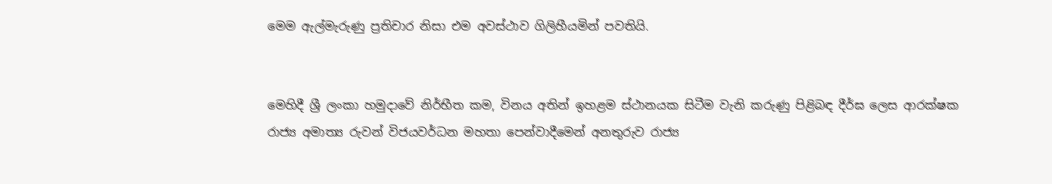මෙම ඇල්මැරුණු ප්‍රතිචාර නිසා එම අවස්ථාව ගිලිහීයමින් පවතියි.


මෙහිදී ශ්‍රී ලංකා හමුදාවේ නිර්භීත කම, විනය අතින් ඉහළම ස්ථානයක සිටීම වැනි කරුණු පිළිබඳ දීර්ඝ ලෙස ආරක්ෂක රාජ්‍ය අමාත්‍ය රුවන් විජයවර්ධන මහතා පෙන්වාදීමෙන් අනතුරුව රාජ්‍ය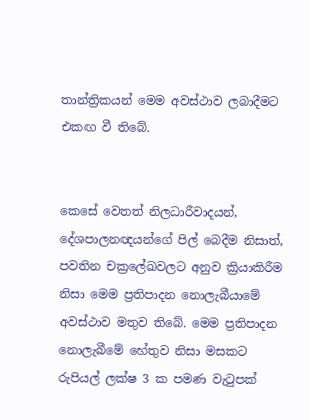තාන්ත්‍රිකයන් මෙම අවස්ථාව ලබාදීමට එකඟ වී තිබේ.


කෙසේ වෙතත් නිලධාරීවාදයන්, දේශපාලනඥයන්ගේ පිල් බෙදීම නිසාත්, පවතින චක්‍රලේඛවලට අනුව ක්‍රියාකිරීම නිසා මෙම ප්‍රතිපාදන නොලැබීයාමේ අවස්ථාව මතුව තිබේ. මෙම ප්‍රතිපාදන නොලැබීමේ හේතුව නිසා මසකට රුපියල් ලක්ෂ 3 ක පමණ වැටුපක්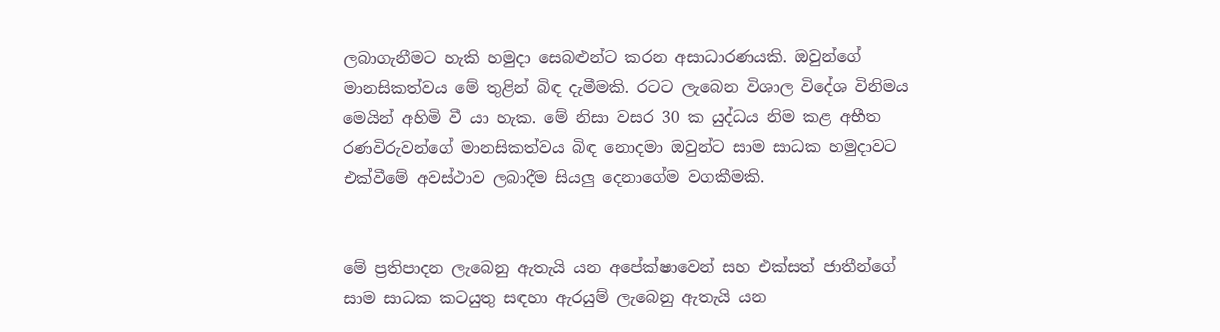ලබාගැනීමට හැකි හමුදා සෙබළුන්ට කරන අසාධාරණයකි. ඔවුන්ගේ මානසිකත්වය මේ තුළින් බිඳ දැමීමකි. රටට ලැබෙන විශාල විදේශ විනිමය මෙයින් අහිමි වී යා හැක. මේ නිසා වසර 30 ක යුද්ධය නිම කළ අභීත රණවිරුවන්ගේ මානසිකත්වය බිඳ නොදමා ඔවුන්ට සාම සාධක හමුදාවට එක්වීමේ අවස්ථාව ලබාදීම සියලු දෙනාගේම වගකීමකි.


මේ ප්‍රතිපාදන ලැබෙනු ඇතැයි යන අපේක්ෂාවෙන් සහ එක්සත් ජාතීන්ගේ සාම සාධක කටයුතු සඳහා ඇරයුම් ලැබෙනු ඇතැයි යන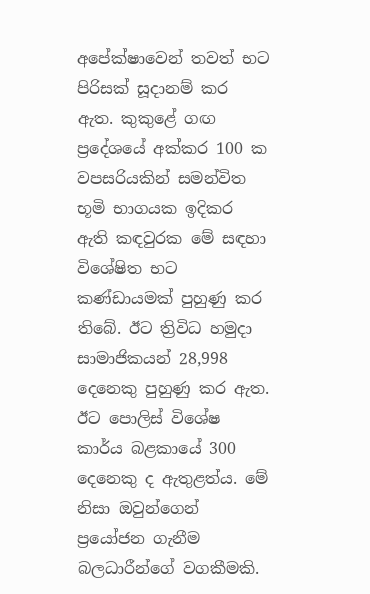අපේක්ෂාවෙන් තවත් භට පිරිසක් සූදානම් කර ඇත. කුකුළේ ගඟ ප්‍රදේශයේ අක්කර 100 ක වපසරියකින් සමන්විත භූමි භාගයක ඉදිකර ඇති කඳවුරක මේ සඳහා විශේෂිත භට කණ්ඩායමක් පුහුණු කර තිබේ. ඊට ත්‍රිවිධ හමුදා සාමාජිකයන් 28,998 දෙනෙකු පුහුණු කර ඇත. ඊට පොලිස් විශේෂ කාර්ය බළකායේ 300 දෙනෙකු ද ඇතුළත්ය. මේ නිසා ඔවුන්ගෙන් ප්‍රයෝජන ගැනීම බලධාරීන්ගේ වගකීමකි.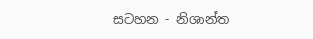සටහන - නිශාන්ත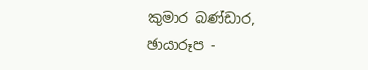කුමාර බණ්ඩාර,
ඡායාරූප -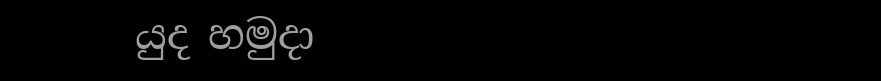යුද හමුදා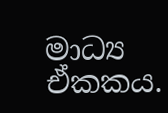මාධ්‍ය ඒකකය.